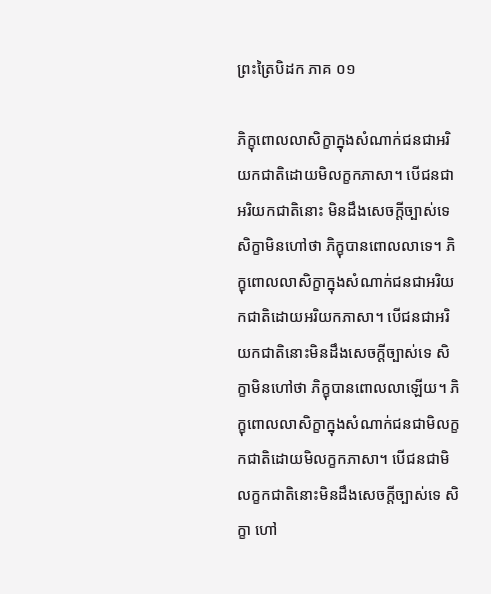ព្រះត្រៃបិដក ភាគ ០១

ភិក្ខុពោលលាសិក្ខាក្នុងសំណាក់ជនជាអរិយកជាតិដោយមិលក្ខកភាសា។ បើជនជាអរិយកជាតិនោះ មិនដឹងសេចក្តីច្បាស់ទេ សិក្ខាមិនហៅថា ភិក្ខុបានពោលលាទេ។ ភិក្ខុពោលលាសិក្ខាក្នុងសំណាក់ជនជាអរិយកជាតិដោយអរិយកភាសា។ បើជនជាអរិយកជាតិនោះមិនដឹងសេចក្តីច្បាស់ទេ សិក្ខាមិនហៅថា ភិក្ខុបានពោលលាឡើយ។ ភិក្ខុពោលលាសិក្ខាក្នុងសំណាក់ជនជាមិលក្ខកជាតិដោយមិលក្ខកភាសា។ បើជនជាមិលក្ខកជាតិនោះមិនដឹងសេចក្តីច្បាស់ទេ សិក្ខា ហៅ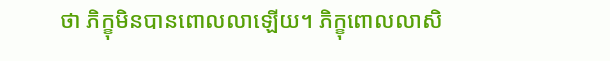ថា ភិក្ខុមិនបានពោលលាឡើយ។ ភិក្ខុពោលលាសិ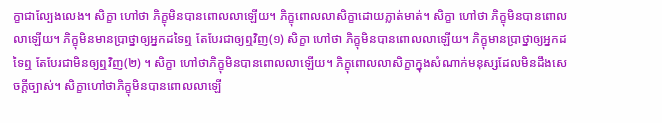ក្ខាជាល្បែងលេង។ សិក្ខា ហៅថា ភិក្ខុមិនបានពោលលាឡើយ។ ភិក្ខុពោលលាសិក្ខាដោយភ្លាត់មាត់។ សិក្ខា ហៅថា ភិក្ខុមិនបានពោលលាឡើយ។ ភិក្ខុមិនមានប្រាថ្នាឲ្យអ្នកដទៃឮ តែបែរជាឲ្យឮវិញ(១) សិក្ខា ហៅថា ភិក្ខុមិនបានពោលលាឡើយ។ ភិក្ខុមានប្រាថ្នាឲ្យអ្នកដទៃឮ តែបែរជាមិនឲ្យឮវិញ(២) ។ សិក្ខា ហៅថាភិក្ខុមិនបានពោលលាឡើយ។ ភិក្ខុពោលលាសិក្ខាក្នុងសំណាក់មនុស្សដែលមិនដឹងសេចក្តីច្បាស់។ សិក្ខាហៅថាភិក្ខុមិនបានពោលលាឡើ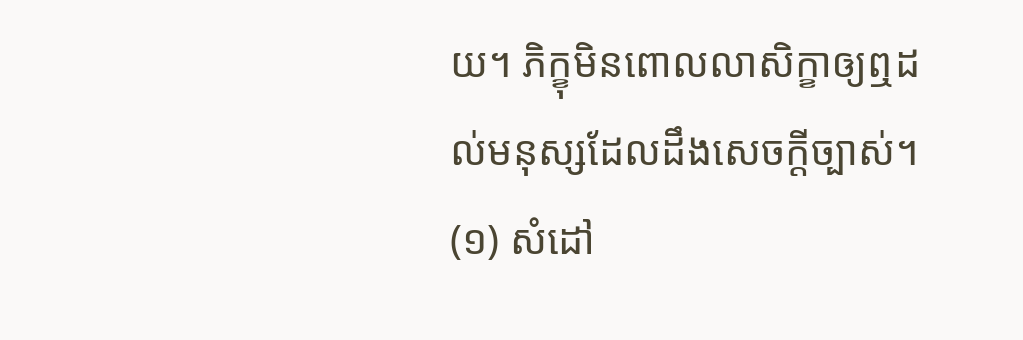យ។ ភិក្ខុមិនពោលលាសិក្ខាឲ្យឮដល់មនុស្សដែលដឹងសេចក្តីច្បាស់។
(១) សំដៅ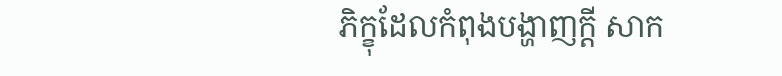ភិក្ខុដែលកំពុងបង្ហាញក្តី សាក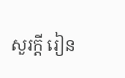សួរក្តី រៀន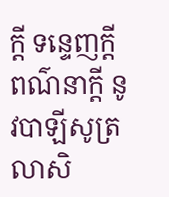ក្តី ទន្ទេញក្តី ពណ៌នាក្តី នូវបាឡីសូត្រលាសិ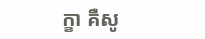ក្ខា គឺសូ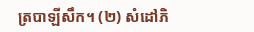ត្របាឡីសឹក។ (២) សំដៅភិ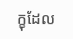ក្ខុដែល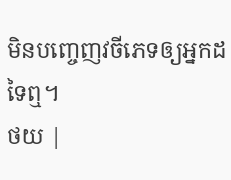មិនបញ្ចេញវចីភេទឲ្យអ្នកដទៃឮ។
ថយ |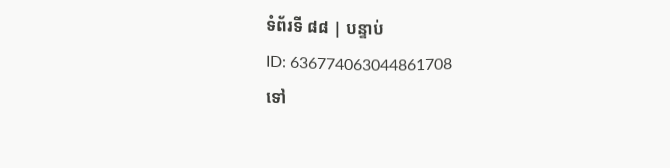ទំព័រទី ៨៨ | បន្ទាប់
ID: 636774063044861708
ទៅ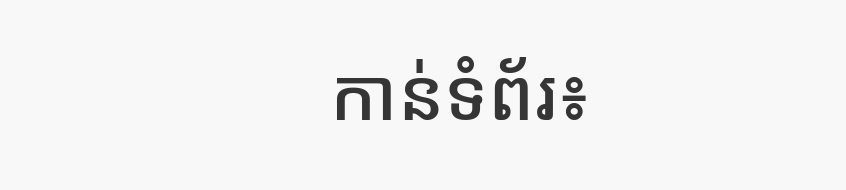កាន់ទំព័រ៖